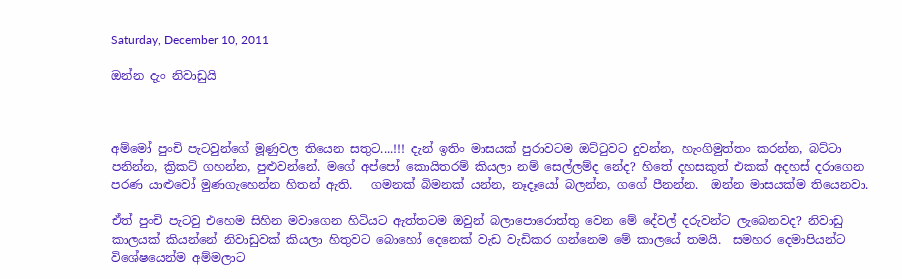Saturday, December 10, 2011

ඔන්න දැං නිවාඩුයි



අම්මෝ පුංචි පැටවුන්ගේ මූණුවල තියෙන සතුට....!!! දැන් ඉතිං මාසයක් පුරාවටම ඔට්ටුවට දුවන්න, හැංගිමුත්තං කරන්න, බට්ටා පනින්න, ක්‍රිකට් ගහන්න, පුළුවන්නේ. මගේ අප්පෝ කොයිතරම් කියලා නම් සෙල්ලම්ද නේද? හිතේ දහසකුත් එකක් අදහස් දරාගෙන පරණ යාළුවෝ මුණගැහෙන්න හිතන් ඇති.   ගමනක් බිමනක් යන්න, නෑදෑයෝ බලන්න, ගගේ පීනන්න.  ඔන්න මාසයක්ම තියෙනවා.

ඒත් පුංචි පැටවු එහෙම සිහින මවාගෙන හිටියට ඇත්තටම ඔවුන් බලාපොරොත්තු වෙන මේ දේවල් දරුවන්ට ලැබෙනවද? නිවාඩු කාලයක් කියන්නේ නිවාඩුවක් කියලා හිතුවට බොහෝ දෙනෙක් වැඩ වැඩිකර ගන්නෙම මේ කාලයේ තමයි.  සමහර දෙමාපියන්ට විශේෂයෙන්ම අම්මලාට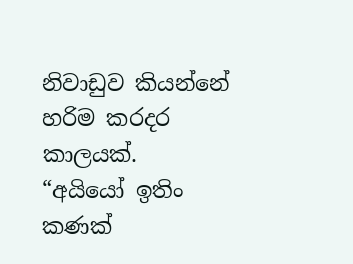නිවාඩුව කියන්නේ හරිම කරදර කාලයක්.
“අයියෝ ඉතිං කණක්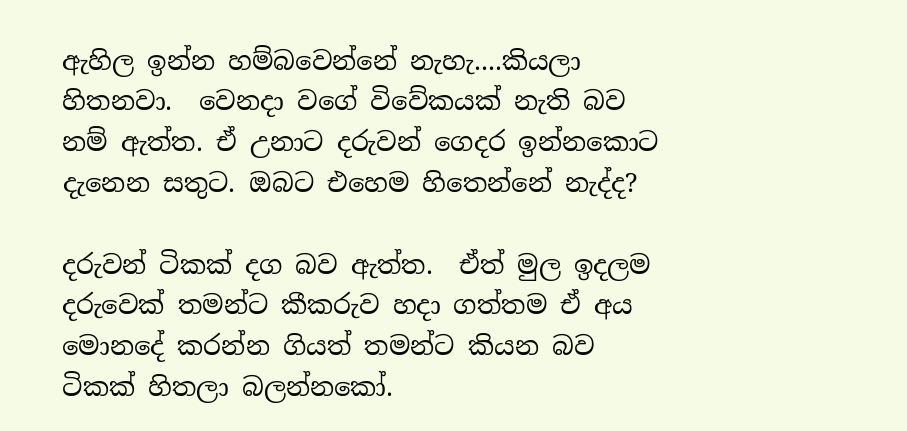ඇහිල ඉන්න හම්බවෙන්නේ නැහැ....කියලා හිතනවා.  වෙනදා වගේ විවේකයක් නැති බව නම් ඇත්ත. ඒ උනාට දරුවන් ගෙදර ඉන්නකොට දැනෙන සතුට. ඔබට එහෙම හිතෙන්නේ නැද්ද?

දරුවන් ටිකක් දග බව ඇත්ත.  ඒත් මුල ඉදලම දරුවෙක් තමන්ට කීකරුව හදා ගත්තම ඒ අය මොනදේ කරන්න ගියත් තමන්ට කියන බව ටිකක් හිතලා බලන්නකෝ.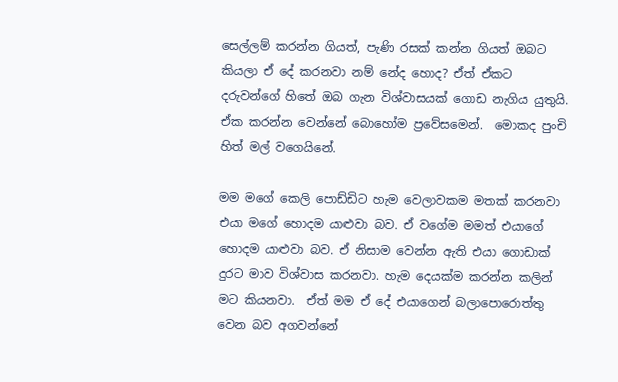සෙල්ලම් කරන්න ගියත්, පැණි රසක් කන්න ගියත් ඔබට කියලා ඒ දේ කරනවා නම් නේද හොද? ඒත් ඒකට දරුවන්ගේ හිතේ ඔබ ගැන විශ්වාසයක් ගොඩ නැගිය යුතුයි. ඒක කරන්න වෙන්නේ බොහෝම ප්‍රවේසමෙන්.  මොකද පුංචි හිත් මල් වගෙයිනේ.

මම මගේ කෙලි පොඩ්ඩිට හැම වෙලාවකම මතක් කරනවා එයා මගේ හොදම යාළුවා බව. ඒ වගේම මමත් එයාගේ හොදම යාළුවා බව. ඒ නිසාම වෙන්න ඇති එයා ගොඩාක් දුරට මාව විශ්වාස කරනවා. හැම දෙයක්ම කරන්න කලින් මට කියනවා.  ඒත් මම ඒ දේ එයාගෙන් බලාපොරොත්තු වෙන බව අගවන්නේ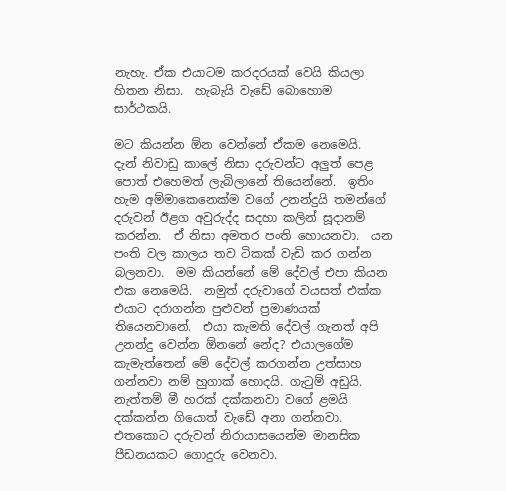නැහැ. ඒක එයාටම කරදරයක් වෙයි කියලා හිතන නිසා.  හැබැයි වැඩේ බොහොම සාර්ථකයි.

මට කියන්න ඕන වෙන්නේ ඒකම නෙමෙයි.  දැන් නිවාඩු කාලේ නිසා දරුවන්ට අලුත් පෙළ පොත් එහෙමත් ලැබිලානේ තියෙන්නේ.  ඉතිං හැම අම්මාකෙනෙක්ම වගේ උනන්දුයි තමන්ගේ දරුවන් ඊළග අවුරුද්ද සදහා කලින් සූදානම් කරන්න.  ඒ නිසා අමතර පංති හොයනවා.  යන පංති වල කාලය තව ටිකක් වැඩි කර ගන්න බලනවා.  මම කියන්නේ මේ දේවල් එපා කියන එක නෙමෙයි.  නමුත් දරුවාගේ වයසත් එක්ක එයාට දරාගන්න පුළුවන් ප්‍රමාණයක් තියෙනවානේ.  එයා කැමති දේවල් ගැනත් අපි උනන්දු වෙන්න ඕනනේ නේද? එයාලගේම කැමැත්තෙන් මේ දේවල් කරගන්න උත්සාහ ගන්නවා නම් හුගාක් හොදයි. ගැටුම් අඩුයි.  නැත්තම් මී හරක් දක්කනවා වගේ ළමයි දක්කන්න ගියොත් වැඩේ අනා ගන්නවා.  එතකොට දරුවන් නිරායාසයෙන්ම මානසික පීඩනයකට ගොදුරු වෙනවා.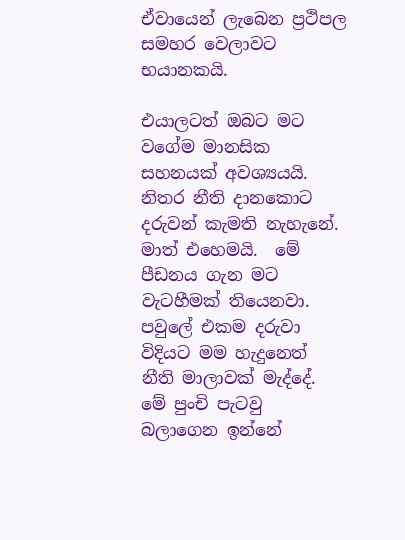ඒවායෙන් ලැබෙන ප්‍රථිපල සමහර වෙලාවට භයානකයි.

එයාලටත් ඔබට මට වගේම මානසික සහනයක් අවශ්‍යයයි.  නිතර නීති දානකොට දරුවන් කැමති නැහැනේ. මාත් එහෙමයි.  මේ පීඩනය ගැන මට වැටහීමක් තියෙනවා.  පවුලේ එකම දරුවා විදියට මම හැදුනෙත් නීති මාලාවක් මැද්දේ.  මේ පුංචි පැටවු බලාගෙන ඉන්නේ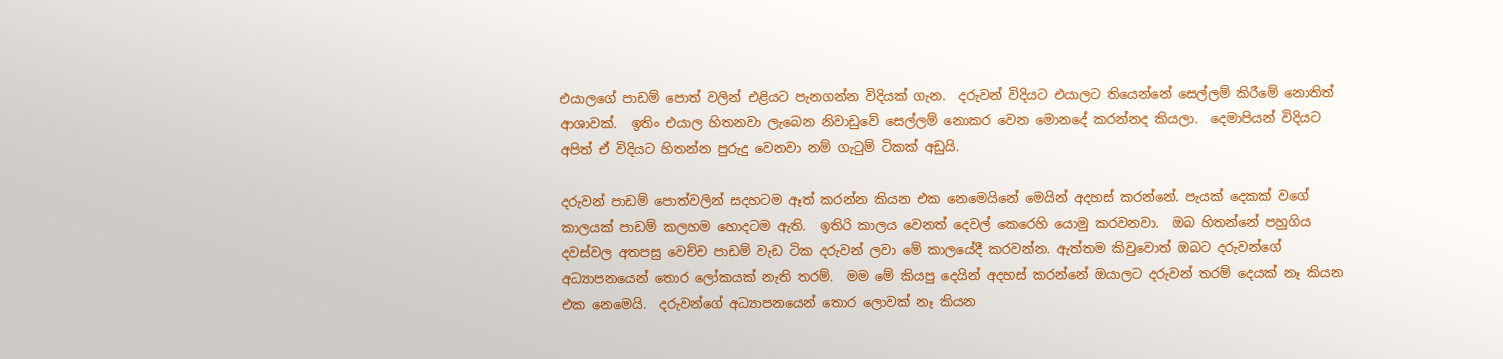එයාලගේ පාඩම් පොත් වලින් එළියට පැනගන්න විදියක් ගැන.  දරුවන් විදියට එයාලට තියෙන්නේ සෙල්ලම් කිරීමේ නොතිත් ආශාවක්.  ඉතිං එයාල හිතනවා ලැබෙන නිවාඩුවේ සෙල්ලම් නොකර වෙන මොනදේ කරන්නද කියලා.  දෙමාපියන් විදියට අපිත් ඒ විදියට හිතන්න පුරුදු වෙනවා නම් ගැටුම් ටිකක් අඩුයි.

දරුවන් පාඩම් පොත්වලින් සදහටම ඈත් කරන්න කියන එක නෙමෙයිනේ මෙයින් අදහස් කරන්නේ. පැයක් දෙකක් වගේ කාලයක් පාඩම් කලහම හොදටම ඇති.  ඉතිරි කාලය වෙනත් දෙවල් කෙරෙහි යොමු කරවනවා.  ඔබ හිතන්නේ පහුගිය දවස්වල අතපසු වෙච්ච පාඩම් වැඩ ටික දරුවන් ලවා මේ කාලයේදී කරවන්න. ඇත්තම කිවුවොත් ඔබට දරුවන්ගේ අධ්‍යාපනයෙන් තොර ලෝකයක් නැති තරම්.  මම මේ කියපු දෙයින් අදහස් කරන්නේ ඔයාලට දරුවන් තරම් දෙයක් නෑ කියන එක නෙමෙයි.  දරුවන්ගේ අධ්‍යාපනයෙන් තොර ලොවක් නෑ කියන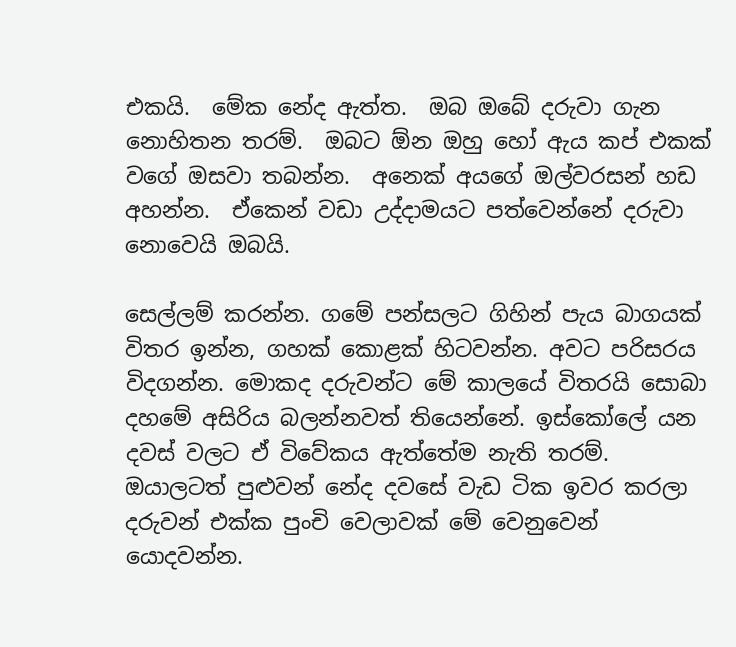එකයි.  මේක නේද ඇත්ත.  ඔබ ඔබේ දරුවා ගැන නොහිතන තරම්.  ඔබට ඕන ඔහු හෝ ඇය කප් එකක් වගේ ඔසවා තබන්න.  අනෙක් අයගේ ඔල්වරසන් හඩ අහන්න.  ඒකෙන් වඩා උද්දාමයට පත්වෙන්නේ දරුවා නොවෙයි ඔබයි.

සෙල්ලම් කරන්න. ගමේ පන්සලට ගිහින් පැය බාගයක් විතර ඉන්න, ගහක් කොළක් හිටවන්න. අවට පරිසරය විදගන්න. මොකද දරුවන්ට මේ කාලයේ විතරයි සොබා දහමේ අසිරිය බලන්නවත් තියෙන්නේ. ඉස්කෝලේ යන දවස් වලට ඒ විවේකය ඇත්තේම නැති තරම්. ඔයාලටත් පුළුවන් නේද දවසේ වැඩ ටික ඉවර කරලා දරුවන් එක්ක පුංචි වෙලාවක් මේ වෙනුවෙන් යොදවන්න.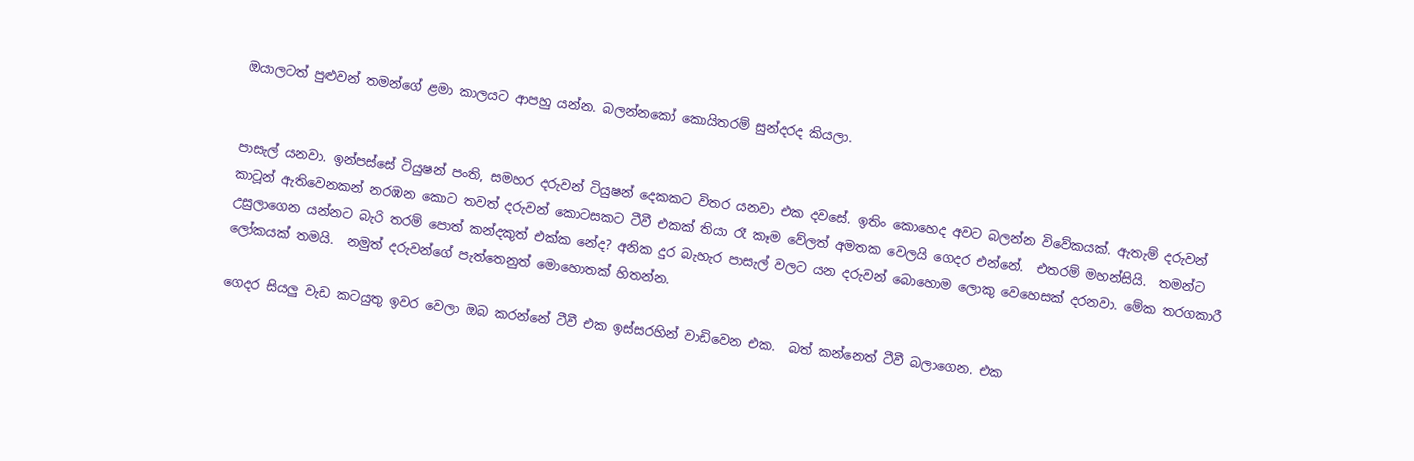ඔයාලටත් පුළුවන් තමන්ගේ ළමා කාලයට ආපහු යන්න. බලන්නකෝ කොයිතරම් සුන්දරද කියලා.


පාසැල් යනවා. ඉන්පස්සේ ටියුෂන් පංති, සමහර දරුවන් ටියුෂන් දෙකකට විතර යනවා එක දවසේ. ඉතිං කොහෙද අවට බලන්න විවේකයක්. ඇතැම් දරුවන් කාටූන් ඇතිවෙනකන් නරඹන කොට තවත් දරුවන් කොටසකට ටීවී එකක් තියා රෑ කෑම වේලත් අමතක වෙලයි ගෙදර එන්නේ.  එතරම් මහන්සියි.  තමන්ට උසුලාගෙන යන්නට බැරි තරම් පොත් කන්දකුත් එක්ක නේද? අනික දුර බැහැර පාසැල් වලට යන දරුවන් බොහොම ලොකු වෙහෙසක් දරනවා. මේක තරගකාරී ලෝකයක් තමයි.  නමුත් දරුවන්ගේ පැත්තෙනුත් මොහොතක් හිතන්න.

ගෙදර සියලු වැඩ කටයුතු ඉවර වෙලා ඔබ කරන්නේ ටීවී එක ඉස්සරහින් වාඩිවෙන එක.  බත් කන්නෙත් ටීවී බලාගෙන. එක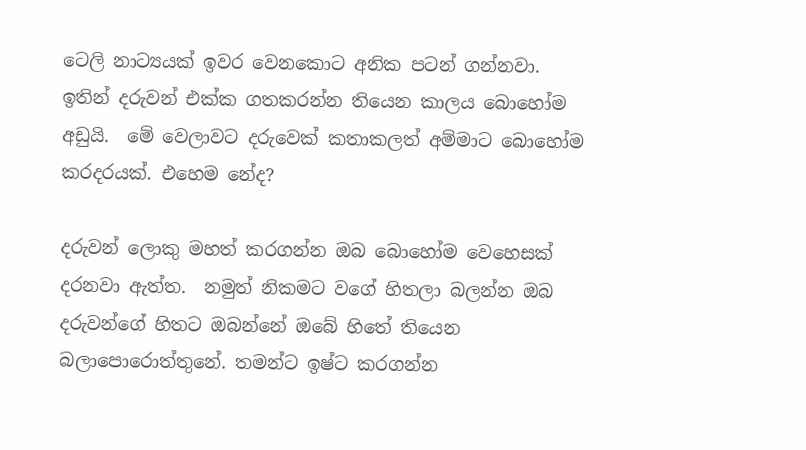ටෙලි නාට්‍යයක් ඉවර වෙනකොට අනික පටන් ගන්නවා.  ඉතින් දරුවන් එක්ක ගතකරන්න තියෙන කාලය බොහෝම අඩුයි.  මේ වෙලාවට දරුවෙක් කතාකලත් අම්මාට බොහෝම කරදරයක්. එහෙම නේද?

දරුවන් ලොකු මහත් කරගන්න ඔබ බොහෝම වෙහෙසක් දරනවා ඇත්ත.  නමුත් නිකමට වගේ හිතලා බලන්න ඔබ දරුවන්ගේ හිතට ඔබන්නේ ඔබේ හිතේ තියෙන බලාපොරොත්තුනේ. තමන්ට ඉෂ්ට කරගන්න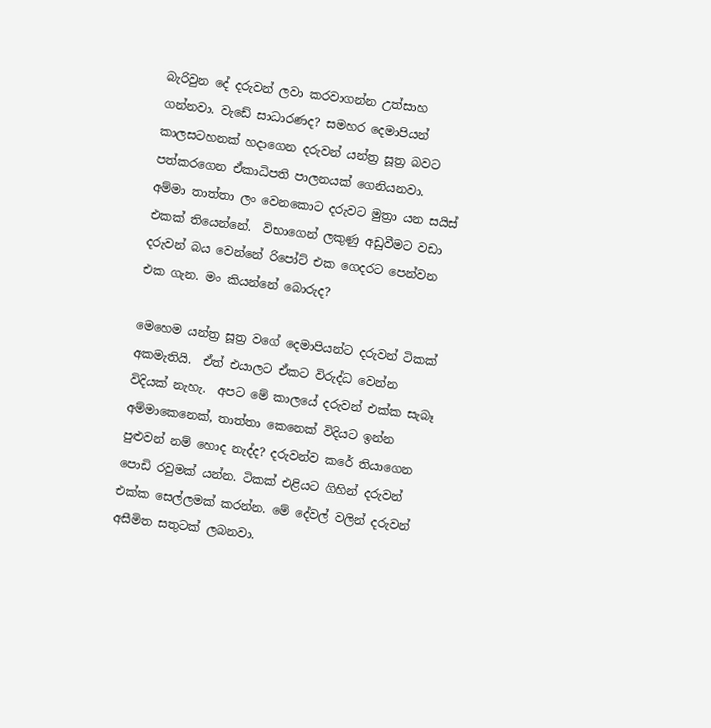බැරිවුන දේ දරුවන් ලවා කරවාගන්න උත්සාහ ගන්නවා. වැඩේ සාධාරණද? සමහර දෙමාපියන් කාලසටහනක් හදාගෙන දරුවන් යන්ත්‍ර සූත්‍ර බවට පත්කරගෙන ඒකාධිපති පාලනයක් ගෙනියනවා.  අම්මා තාත්තා ලං වෙනකොට දරුවට මුත්‍රා යන සයිස් එකක් තියෙන්නේ.  විභාගෙන් ලකුණු අඩුවීමට වඩා දරුවන් බය වෙන්නේ රිපෝට් එක ගෙදරට පෙන්වන එක ගැන. මං කියන්නේ බොරුද?

මෙහෙම යන්ත්‍ර සූත්‍ර වගේ දෙමාපියන්ට දරුවන් ටිකක් අකමැතියි.  ඒත් එයාලට ඒකට විරුද්ධ වෙන්න විදියක් නැහැ.  අපට මේ කාලයේ දරුවන් එක්ක සැබෑ අම්මාකෙනෙක්, තාත්තා කෙනෙක් විදියට ඉන්න පුළුවන් නම් හොද නැද්ද? දරුවන්ව කරේ තියාගෙන පොඩි රවුමක් යන්න. ටිකක් එළියට ගිහින් දරුවන් එක්ක සෙල්ලමක් කරන්න. මේ දේවල් වලින් දරුවන් අසීමිත සතුටක් ලබනවා.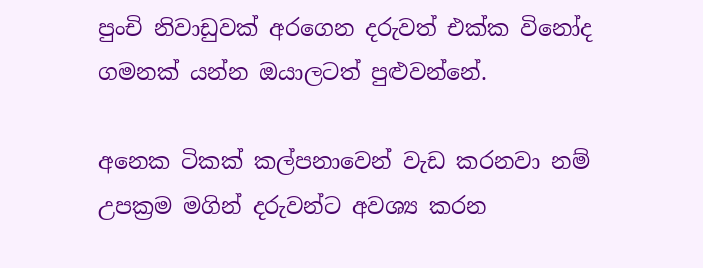පුංචි නිවාඩුවක් අරගෙන දරුවත් එක්ක විනෝද ගමනක් යන්න ඔයාලටත් පුළුවන්නේ.

අනෙක ටිකක් කල්පනාවෙන් වැඩ කරනවා නම් උපක්‍රම මගින් දරුවන්ට අවශ්‍ය කරන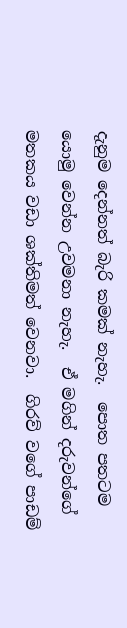දැනුම දෙන්නත් බැරි කමක් නැහැ.  පොත පතටම යොමු වෙන්න උවමනා නැහැ.  ඒ මගින් දරුවන්ගේ මතකය වඩා ශක්තිමත් වෙනවා.  ගිරව් වගේ පාඩම්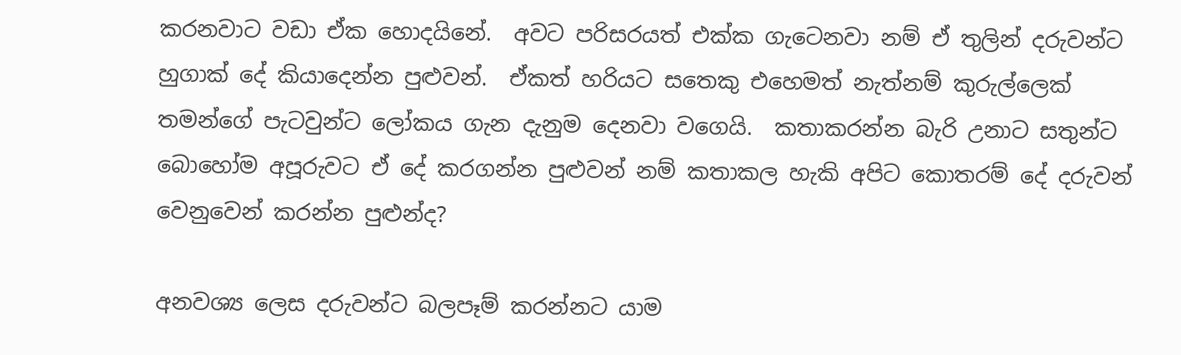කරනවාට වඩා ඒක හොදයිනේ.  අවට පරිසරයත් එක්ක ගැටෙනවා නම් ඒ තුලින් දරුවන්ට හුගාක් දේ කියාදෙන්න පුළුවන්.  ඒකත් හරියට සතෙකු එහෙමත් නැත්නම් කුරුල්ලෙක් තමන්ගේ පැටවුන්ට ලෝකය ගැන දැනුම දෙනවා වගෙයි.  කතාකරන්න බැරි උනාට සතුන්ට බොහෝම අපූරුවට ඒ දේ කරගන්න පුළුවන් නම් කතාකල හැකි අපිට කොතරම් දේ දරුවන් වෙනුවෙන් කරන්න පුළුන්ද?

අනවශ්‍ය ලෙස දරුවන්ට බලපෑම් කරන්නට යාම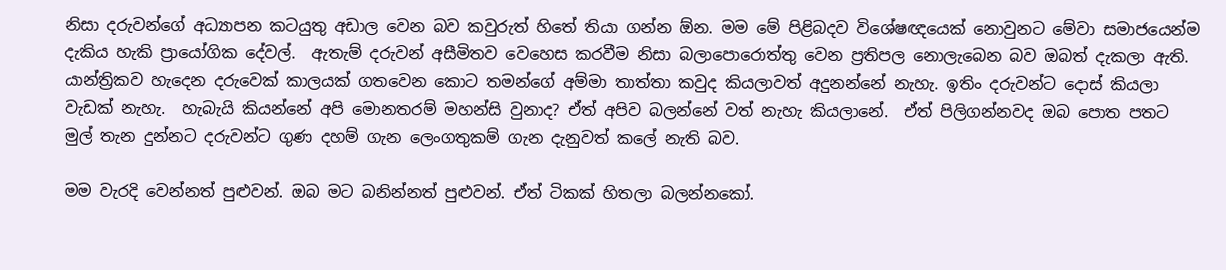නිසා දරුවන්ගේ අධ්‍යාපන කටයුතු අඩාල වෙන බව කවුරුත් හිතේ තියා ගන්න ඕන. මම මේ පිළිබදව විශේෂඥයෙක් නොවුනට මේවා සමාජයෙන්ම දැකිය හැකි ප්‍රායෝගික දේවල්.  ඇතැම් දරුවන් අසීමිතව වෙහෙස කරවීම නිසා බලාපොරොත්තු වෙන ප්‍රතිපල නොලැබෙන බව ඔබත් දැකලා ඇති.  යාන්ත්‍රිකව හැදෙන දරුවෙක් කාලයක් ගතවෙන කොට තමන්ගේ අම්මා තාත්තා කවුද කියලාවත් අදුනන්නේ නැහැ. ඉතිං දරුවන්ට දොස් කියලා වැඩක් නැහැ.  හැබැයි කියන්නේ අපි මොනතරම් මහන්සි වුනාද? ඒත් අපිව බලන්නේ වත් නැහැ කියලානේ.  ඒත් පිලිගන්නවද ඔබ පොත පතට මුල් තැන දුන්නට දරුවන්ට ගුණ දහම් ගැන ලෙංගතුකම් ගැන දැනුවත් කලේ නැති බව.

මම වැරදි වෙන්නත් පුළුවන්. ඔබ මට බනින්නත් පුළුවන්. ඒත් ටිකක් හිතලා බලන්නකෝ.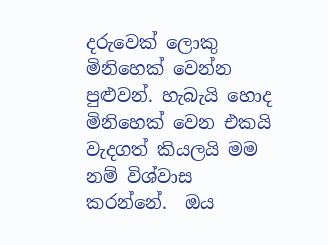දරුවෙක් ලොකු මිනිහෙක් වෙන්න පුළුවන්. හැබැයි හොද මිනිහෙක් වෙන එකයි වැදගත් කියලයි මම නම් විශ්වාස කරන්නේ.  ඔය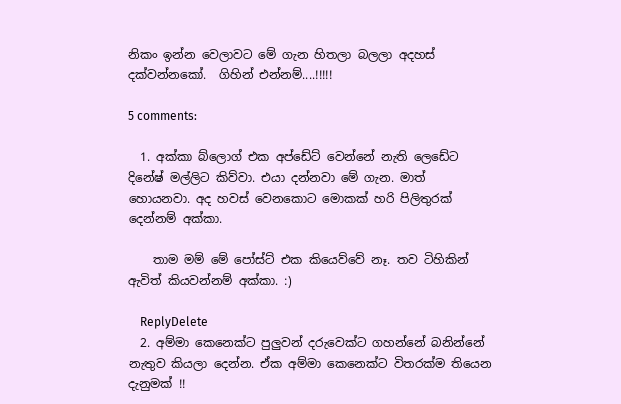නිකං ඉන්න වෙලාවට මේ ගැන හිතලා බලලා අදහස් දක්වන්නකෝ.  ගිහින් එන්නම්....!!!!!

5 comments:

  1. අක්කා බ්ලොග් එක අප්ඩේට් වෙන්නේ නැති ලෙඩේට දිනේෂ් මල්ලිට කිව්වා. එයා දන්නවා මේ ගැන. මාත් හොයනවා. අද හවස් වෙනකොට මොකක් හරි පිලිතුරක් දෙන්නම් අක්කා.

    තාම මම් මේ පෝස්ට් එක කියෙව්වේ නෑ. තව ටිහිකින් ඇවිත් කියවන්නම් අක්කා. :)

    ReplyDelete
  2. අම්මා කෙනෙක්ට පුලුවන් දරුවෙක්ට ගහන්නේ බනින්නේ නැතුව කියලා දෙන්න. ඒක අම්මා කෙනෙක්ට විතරක්ම තියෙන දැනුමක් !!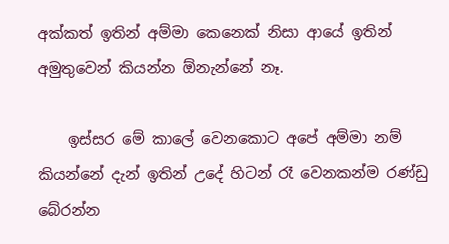අක්කත් ඉතින් අම්මා කෙනෙක් නිසා ආයේ ඉතින් අමුතුවෙන් කියන්න ඕනැන්නේ නෑ.

    ඉස්සර මේ කාලේ වෙනකොට අපේ අම්මා නම් කියන්නේ දැන් ඉතින් උදේ හිටන් රෑ වෙනකන්ම රණ්ඩු බේරන්න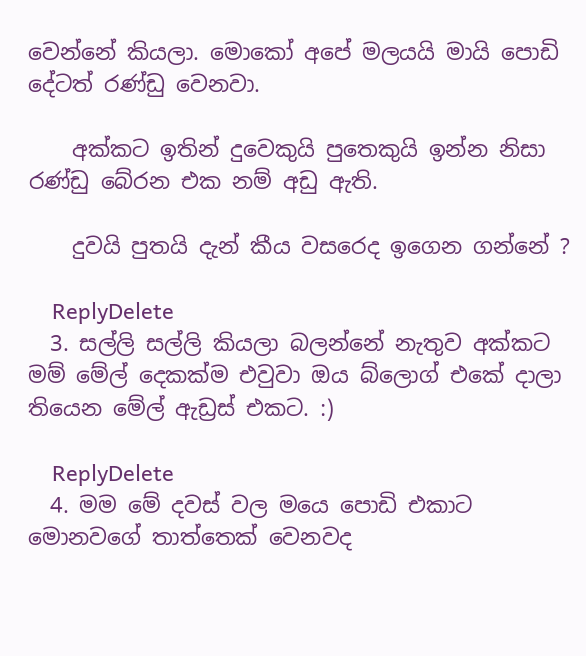වෙන්නේ කියලා. මොකෝ අපේ මලයයි මායි පොඩි දේටත් රණ්ඩු වෙනවා.

    අක්කට ඉතින් දුවෙකුයි පුතෙකුයි ඉන්න නිසා රණ්ඩු බේරන එක නම් අඩු ඇති.

    දුවයි පුතයි දැන් කීය වසරෙද ඉගෙන ගන්නේ ?

    ReplyDelete
  3. සල්ලි සල්ලි කියලා බලන්නේ නැතුව අක්කට මම් මේල් දෙකක්ම එවුවා ඔය බ්ලොග් එකේ දාලා තියෙන මේල් ඇඩ්‍රස් එකට. :)

    ReplyDelete
  4. මම මේ දවස් වල මයෙ පොඩි එකාට මොනවගේ තාත්තෙක් වෙනවද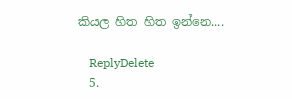කියල හිත හිත ඉන්නෙ....

    ReplyDelete
  5.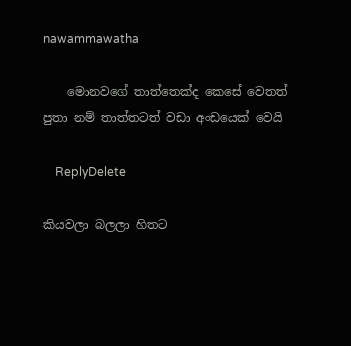nawammawatha

    මොනවගේ තාත්තෙක්ද කෙසේ වෙතත් පුතා නම් තාත්තටත් වඩා අංඩයෙක් වෙයි

    ReplyDelete

කියවලා බලලා හිතට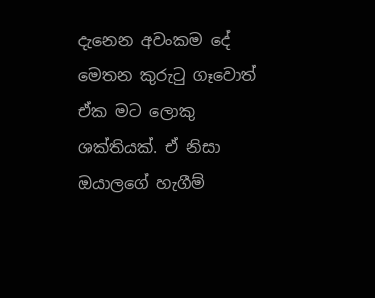දැනෙන අවංකම දේ මෙතන කුරුටු ගෑවොත් ඒක මට ලොකු ශක්තියක්. ඒ නිසා ඔයාලගේ හැගීම්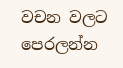වචන වලට පෙරලන්න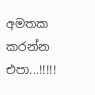අමතක කරන්න එපා...!!!!!